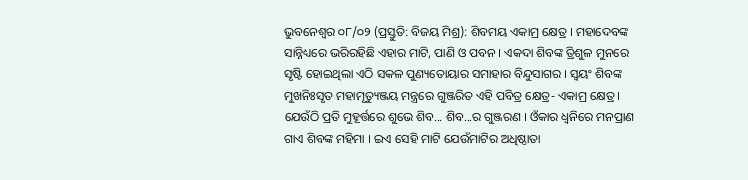ଭୁବନେଶ୍ୱର ୦୮/୦୨ (ପ୍ରସ୍ତୁତି: ବିଜୟ ମିଶ୍ର): ଶିବମୟ ଏକାମ୍ର କ୍ଷେତ୍ର । ମହାଦେବଙ୍କ ସାନ୍ନିଧ୍ୟରେ ଭରିରହିଛି ଏହାର ମାଟି, ପାଣି ଓ ପବନ । ଏକଦା ଶିବଙ୍କ ତ୍ରିଶୁଳ ମୁନରେ ସୃଷ୍ଟି ହୋଇଥିଲା ଏଠି ସକଳ ପୁଣ୍ୟତୋୟାର ସମାହାର ବିନ୍ଦୁସାଗର । ସ୍ୱୟଂ ଶିବଙ୍କ ମୁଖନିଃସୃତ ମହାମୃତ୍ୟୁଞ୍ଜୟ ମନ୍ତ୍ରରେ ଗୁଞ୍ଜରିତ ଏହି ପବିତ୍ର କ୍ଷେତ୍ର- ଏକାମ୍ର କ୍ଷେତ୍ର । ଯେଉଁଠି ପ୍ରତି ମୁହୂର୍ତ୍ତରେ ଶୁଭେ ଶିବ... ଶିବ...ର ଗୁଞ୍ଜରଣ । ଓଁକାର ଧ୍ୱନିରେ ମନପ୍ରାଣ ଗାଏ ଶିବଙ୍କ ମହିମା । ଇଏ ସେହି ମାଟି ଯେଉଁମାଟିର ଅଧିଷ୍ଠାତା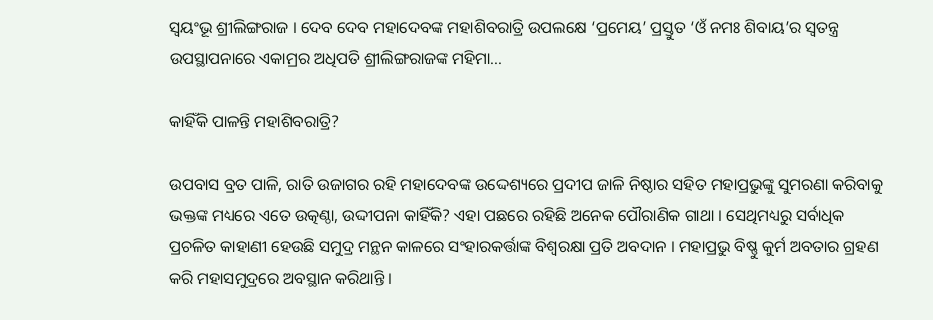ସ୍ୱୟଂଭୂ ଶ୍ରୀଲିଙ୍ଗରାଜ । ଦେବ ଦେବ ମହାଦେବଙ୍କ ମହାଶିବରାତ୍ରି ଉପଲକ୍ଷେ ‘ପ୍ରମେୟ’ ପ୍ରସ୍ତୁତ ‘ଓଁ ନମଃ ଶିବାୟ’ର ସ୍ୱତନ୍ତ୍ର ଉପସ୍ଥାପନାରେ ଏକାମ୍ରର ଅଧିପତି ଶ୍ରୀଲିଙ୍ଗରାଜଙ୍କ ମହିମା...

କାହିଁକି ପାଳନ୍ତି ମହାଶିବରାତ୍ରି?

ଉପବାସ ବ୍ରତ ପାଳି, ରାତି ଉଜାଗର ରହି ମହାଦେବଙ୍କ ଉଦ୍ଦେଶ୍ୟରେ ପ୍ରଦୀପ ଜାଳି ନିଷ୍ଠାର ସହିତ ମହାପ୍ରଭୁଙ୍କୁ ସୁମରଣା କରିବାକୁ ଭକ୍ତଙ୍କ ମଧ୍ୟରେ ଏତେ ଉତ୍କଣ୍ଠା, ଉଦ୍ଦୀପନା କାହିଁକି? ଏହା ପଛରେ ରହିଛି ଅନେକ ପୌରାଣିକ ଗାଥା । ସେଥିମଧ୍ୟରୁ ସର୍ବାଧିକ ପ୍ରଚଳିତ କାହାଣୀ ହେଉଛି ସମୁଦ୍ର ମନ୍ଥନ କାଳରେ ସଂହାରକର୍ତ୍ତାଙ୍କ ବିଶ୍ୱରକ୍ଷା ପ୍ରତି ଅବଦାନ । ମହାପ୍ରଭୁ ବିଷ୍ଣୁ କୁର୍ମ ଅବତାର ଗ୍ରହଣ କରି ମହାସମୁଦ୍ରରେ ଅବସ୍ଥାନ କରିଥାନ୍ତି ।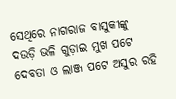ସେଥିରେ ନାଗରାଜ ବାସୁକୀଙ୍କୁ ଦଉଡ଼ି ଭଳି ଗୁଡ଼ାଇ ମୁଖ ପଟେ ଦେବତା ଓ ଲାଞ୍ଜ ପଟେ ଅସୁର ରହି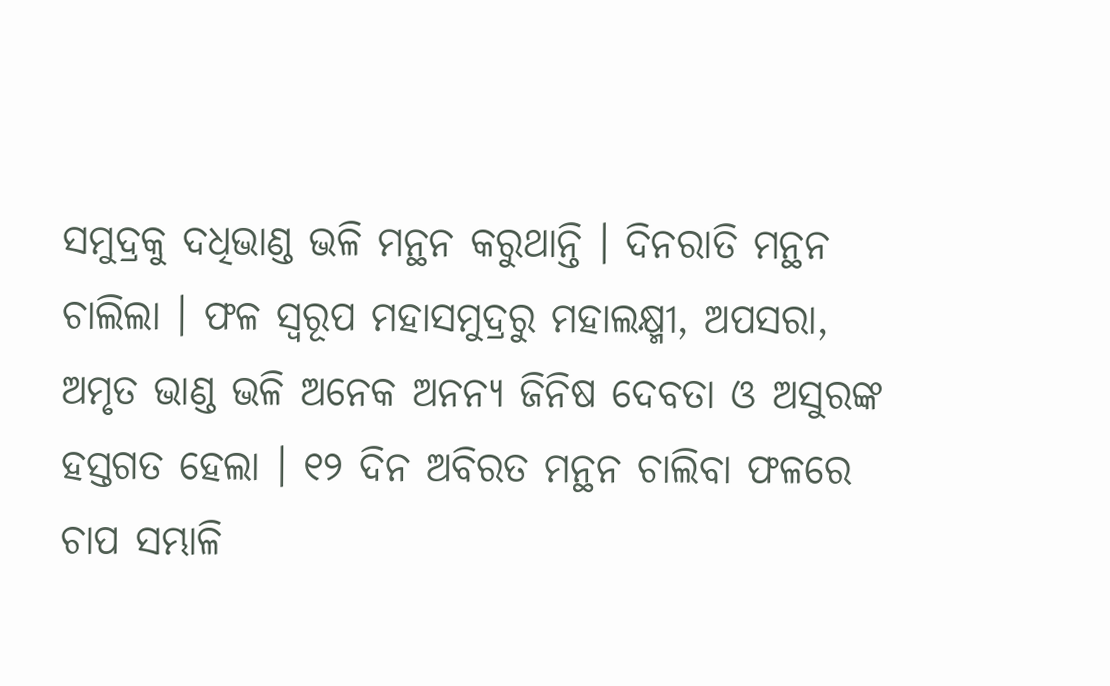ସମୁଦ୍ରକୁ ଦଧିଭାଣ୍ଡ ଭଳି ମନ୍ଥନ କରୁଥାନ୍ତି । ଦିନରାତି ମନ୍ଥନ ଚାଲିଲା । ଫଳ ସ୍ୱରୂପ ମହାସମୁଦ୍ରରୁ ମହାଲକ୍ଷ୍ମୀ, ଅପସରା, ଅମୃତ ଭାଣ୍ଡ ଭଳି ଅନେକ ଅନନ୍ୟ ଜିନିଷ ଦେବତା ଓ ଅସୁରଙ୍କ ହସ୍ତଗତ ହେଲା । ୧୨ ଦିନ ଅବିରତ ମନ୍ଥନ ଚାଲିବା ଫଳରେ ଚାପ ସମ୍ଭାଳି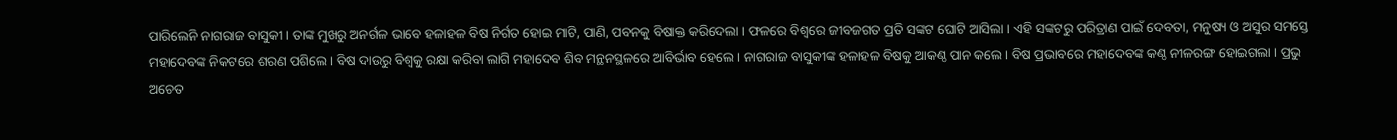ପାରିଲେନି ନାଗରାଜ ବାସୁକୀ । ତାଙ୍କ ମୁଖରୁ ଅନର୍ଗଳ ଭାବେ ହଳାହଳ ବିଷ ନିର୍ଗତ ହୋଇ ମାଟି, ପାଣି, ପବନକୁ ବିଷାକ୍ତ କରିଦେଲା । ଫଳରେ ବିଶ୍ୱରେ ଜୀବଜଗତ ପ୍ରତି ସଙ୍କଟ ଘୋଟି ଆସିଲା । ଏହି ସଙ୍କଟରୁ ପରିତ୍ରାଣ ପାଇଁ ଦେବତା, ମନୁଷ୍ୟ ଓ ଅସୁର ସମସ୍ତେ ମହାଦେବଙ୍କ ନିକଟରେ ଶରଣ ପଶିଲେ । ବିଷ ଦାଉରୁ ବିଶ୍ୱକୁ ରକ୍ଷା କରିବା ଲାଗି ମହାଦେବ ଶିବ ମନ୍ଥନସ୍ଥଳରେ ଆବିର୍ଭାବ ହେଲେ । ନାଗରାଜ ବାସୁକୀଙ୍କ ହଳାହଳ ବିଷକୁ ଆକଣ୍ଠ ପାନ କଲେ । ବିଷ ପ୍ରଭାବରେ ମହାଦେବଙ୍କ କଣ୍ଠ ନୀଳରଙ୍ଗ ହୋଇଗଲା । ପ୍ରଭୁ ଅଚେତ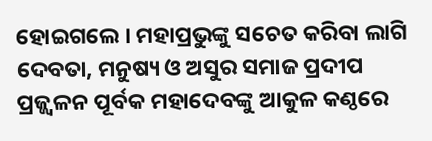ହୋଇଗଲେ । ମହାପ୍ରଭୁଙ୍କୁ ସଚେତ କରିବା ଲାଗି ଦେବତା, ମନୁଷ୍ୟ ଓ ଅସୁର ସମାଜ ପ୍ରଦୀପ ପ୍ରଜ୍ଜ୍ୱଳନ ପୂର୍ବକ ମହାଦେବଙ୍କୁ ଆକୁଳ କଣ୍ଠରେ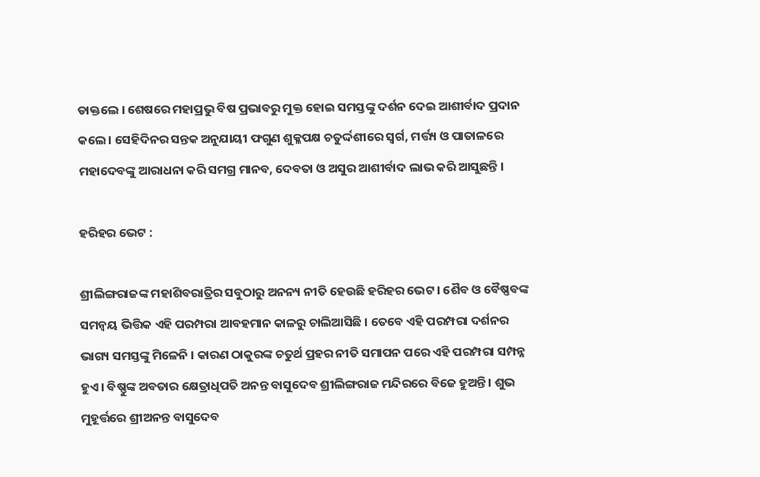ଡାକ୍ତଲେ । ଶେଷରେ ମହାପ୍ରଭୁ ବିଷ ପ୍ରଭାବରୁ ମୁକ୍ତ ହୋଇ ସମସ୍ତଙ୍କୁ ଦର୍ଶନ ଦେଇ ଆଶୀର୍ବାଦ ପ୍ରଦାନ କଲେ । ସେହିଦିନର ସନ୍ତକ ଅନୁଯାୟୀ ଫଗୁଣ ଶୁକ୍ଳପକ୍ଷ ଚତୁର୍ଦ୍ଦଶୀରେ ସ୍ୱର୍ଗ, ମର୍ତ୍ତ୍ୟ ଓ ପାତାଳରେ ମହାଦେବଙ୍କୁ ଆରାଧନା କରି ସମଗ୍ର ମାନବ, ଦେବତା ଓ ଅସୁର ଆଶୀର୍ବାଦ ଲାଭ କରି ଆସୁଛନ୍ତି ।

ହରିହର ଭେଟ :

ଶ୍ରୀଲିଙ୍ଗରାଜଙ୍କ ମହାଶିବରାତ୍ରିର ସବୁଠାରୁ ଅନନ୍ୟ ନୀତି ହେଉଛି ହରିହର ଭେଟ । ଶୈବ ଓ ବୈଷ୍ଣବଙ୍କ ସମନ୍ୱୟ ଭିତ୍ତିକ ଏହି ପରମ୍ପରା ଆବହମାନ କାଳରୁ ଚାଲିଆସିଛି । ତେବେ ଏହି ପରମ୍ପରା ଦର୍ଶନର ଭାଗ୍ୟ ସମସ୍ତଙ୍କୁ ମିଳେନି । କାରଣ ଠାକୁରଙ୍କ ଚତୁର୍ଥ ପ୍ରହର ନୀତି ସମାପନ ପରେ ଏହି ପରମ୍ପରା ସମ୍ପନ୍ନ ହୁଏ । ବିଷ୍ଣୁଙ୍କ ଅବତାର କ୍ଷେତ୍ରାଧିପତି ଅନନ୍ତ ବାସୁଦେବ ଶ୍ରୀଲିଙ୍ଗରାଜ ମନ୍ଦିରରେ ବିଜେ ହୁଅନ୍ତି । ଶୁଭ ମୁହୂର୍ତ୍ତରେ ଶ୍ରୀଅନନ୍ତ ବାସୁଦେବ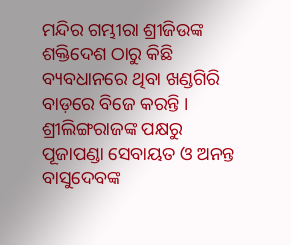ମନ୍ଦିର ଗମ୍ଭୀରା ଶ୍ରୀଜିଉଙ୍କ ଶକ୍ତିଦେଶ ଠାରୁ କିଛି ବ୍ୟବଧାନରେ ଥିବା ଖଣ୍ଡଗିରି ବାଡ଼ରେ ବିଜେ କରନ୍ତି । ଶ୍ରୀଲିଙ୍ଗରାଜଙ୍କ ପକ୍ଷରୁ ପୂଜାପଣ୍ଡା ସେବାୟତ ଓ ଅନନ୍ତ ବାସୁଦେବଙ୍କ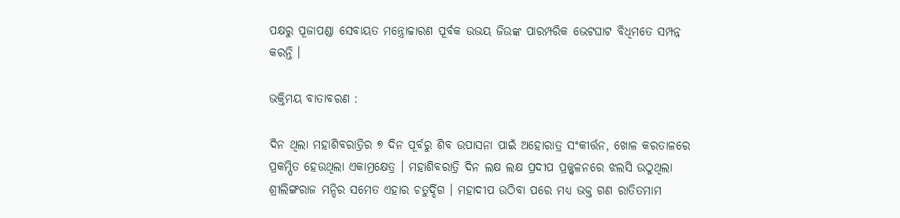ପକ୍ଷରୁ ପୂଜାପଣ୍ଡା ସେବାୟତ ମନ୍ତ୍ରୋଚ୍ଚାରଣ ପୂର୍ବକ ଉଭୟ ଜିଉଙ୍କ ପାରମ୍ପରିକ ଭେଟଘାଟ ବିଧିମତେ ସମ୍ପନ୍ନ କରନ୍ତି ।

ଭକ୍ତିମୟ ବାତାବରଣ :

ଦିନ ଥିଲା ମହାଶିବରାତ୍ରିର ୭ ଦିନ ପୂର୍ବରୁ ଶିବ ଉପାସନା ପାଇଁ ଅହୋରାତ୍ର ସଂକୀର୍ତ୍ତନ, ଖୋଳ କରତାଳରେ ପ୍ରକମ୍ପିତ ହେଉଥିଲା ଏକାମ୍ରକ୍ଷେତ୍ର । ମହାଶିବରାତ୍ରି ଦିନ ଲକ୍ଷ ଲକ୍ଷ ପ୍ରଦୀପ ପ୍ରଜ୍ଜ୍ୱଳନରେ ଝଲସି ଉଠୁଥିଲା ଶ୍ରୀଲିଙ୍ଗରାଜ ମନ୍ଦିର ସମେତ ଏହାର ଚତୁର୍ଦ୍ଦିଗ । ମହାଦୀପ ଉଠିବା ପରେ ମଧ୍ୟ ଭକ୍ତ ଗଣ ରାତିତମାମ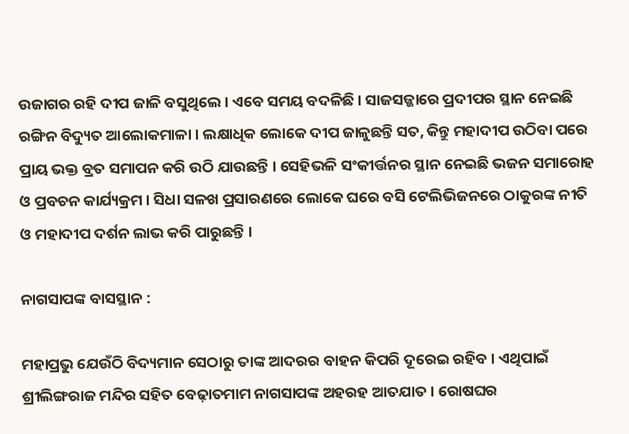ଉଜାଗର ରହି ଦୀପ ଜାଳି ବସୁଥିଲେ । ଏବେ ସମୟ ବଦଳିଛି । ସାଜସଜ୍ଜାରେ ପ୍ରଦୀପର ସ୍ଥାନ ନେଇଛି ରଙ୍ଗିନ ବିଦ୍ୟୁତ ଆଲୋକମାଳା । ଲକ୍ଷାଧିକ ଲୋକେ ଦୀପ ଜାଳୁଛନ୍ତି ସତ, କିନ୍ତୁ ମହାଦୀପ ଉଠିବା ପରେ ପ୍ରାୟ ଭକ୍ତ ବ୍ରତ ସମାପନ କରି ଉଠି ଯାଉଛନ୍ତି । ସେହିଭଳି ସଂକୀର୍ତ୍ତନର ସ୍ଥାନ ନେଇଛି ଭଜନ ସମାରୋହ ଓ ପ୍ରବଚନ କାର୍ଯ୍ୟକ୍ରମ । ସିଧା ସଳଖ ପ୍ରସାରଣରେ ଲୋକେ ଘରେ ବସି ଟେଲିଭିଜନରେ ଠାକୁରଙ୍କ ନୀତି ଓ ମହାଦୀପ ଦର୍ଶନ ଲାଭ କରି ପାରୁଛନ୍ତି ।

ନାଗସାପଙ୍କ ବାସସ୍ଥାନ :

ମହାପ୍ରଭୁ ଯେଉଁଠି ବିଦ୍ୟମାନ ସେଠାରୁ ତାଙ୍କ ଆଦରର ବାହନ କିପରି ଦୂରେଇ ରହିବ । ଏଥିପାଇଁ ଶ୍ରୀଲିଙ୍ଗରାଜ ମନ୍ଦିର ସହିତ ବେଢ଼ାତମାମ ନାଗସାପଙ୍କ ଅହରହ ଆତଯାତ । ରୋଷଘର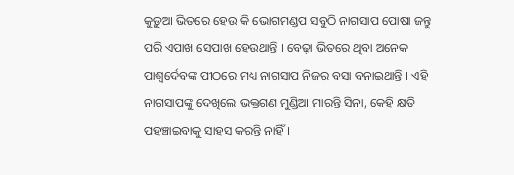କୁଡ଼ୁଆ ଭିତରେ ହେଉ କି ଭୋଗମଣ୍ଡପ ସବୁଠି ନାଗସାପ ପୋଷା ଜନ୍ତୁ ପରି ଏପାଖ ସେପାଖ ହେଉଥାନ୍ତି । ବେଢ଼ା ଭିତରେ ଥିବା ଅନେକ ପାଶ୍ୱର୍ଦେବଙ୍କ ପୀଠରେ ମଧ୍ୟ ନାଗସାପ ନିଜର ବସା ବନାଇଥାନ୍ତି । ଏହି ନାଗସାପଙ୍କୁ ଦେଖିଲେ ଭକ୍ତଗଣ ମୁଣ୍ଡିଆ ମାରନ୍ତି ସିନା, କେହି କ୍ଷତି ପହଞ୍ଚାଇବାକୁ ସାହସ କରନ୍ତି ନାହିଁ ।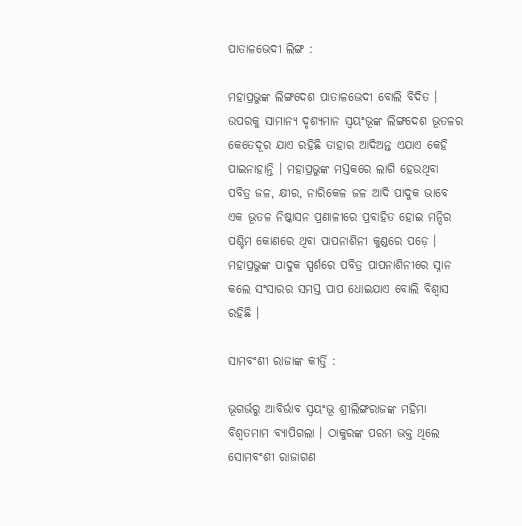ପାତାଳଭେଦୀ ଲିଙ୍ଗ :

ମହାପ୍ରଭୁଙ୍କ ଲିଙ୍ଗଦେଶ ପାତାଳଭେଦୀ ବୋଲି ବିଦିତ । ଉପରକୁ ସାମାନ୍ୟ ଦୃଶ୍ୟମାନ ସ୍ୱୟଂଭୂଙ୍କ ଲିଙ୍ଗଦେଶ ଭୂତଳର କେତେଦୂର ଯାଏ ରହିଛି ତାହାର ଆଦିଅନ୍ତ ଏଯାଏ କେହି ପାଇନାହାନ୍ତି । ମହାପ୍ରଭୁଙ୍କ ମସ୍ତକରେ ଲାଗି ହେଉଥିବା ପବିତ୍ର ଜଳ, କ୍ଷୀର, ନାରିକେଳ ଜଳ ଆଦି ପାଦୁକ ଭାବେ ଏକ ଭୂତଳ ନିଷ୍କାସନ ପ୍ରଣାଳୀରେ ପ୍ରବାହିତ ହୋଇ ମନ୍ଦିର ପଶ୍ଚିମ କୋଣରେ ଥିବା ପାପନାଶିନୀ କୁଣ୍ଡରେ ପଡ଼େ । ମହାପ୍ରଭୁଙ୍କ ପାଦୁକ ସ୍ପର୍ଶରେ ପବିତ୍ର ପାପନାଶିନୀରେ ସ୍ନାନ କଲେ ସଂସାରର ସମସ୍ତ ପାପ ଧୋଇଯାଏ ବୋଲି ବିଶ୍ୱାସ ରହିଛି ।

ସାମବଂଶୀ ରାଜାଙ୍କ କୀର୍ତ୍ତି :

ଭୂଗର୍ଭରୁ ଆବିର୍ଭାବ ସ୍ୱୟଂଭୂ ଶ୍ରୀଲିଙ୍ଗରାଜଙ୍କ ମହିମା ବିଶ୍ୱତମାମ ବ୍ୟାପିଗଲା । ଠାକୁରଙ୍କ ପରମ ଭକ୍ତ ଥିଲେ ସୋମବଂଶୀ ରାଜାଗଣ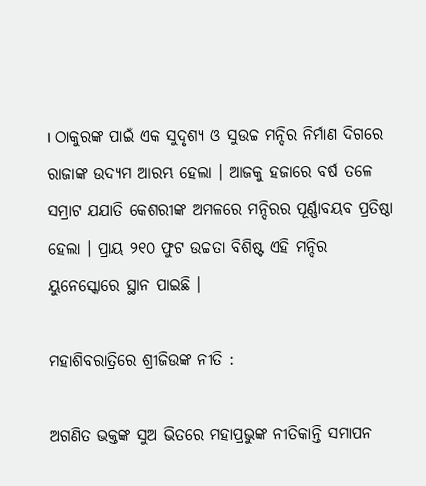। ଠାକୁରଙ୍କ ପାଇଁ ଏକ ସୁଦୃଶ୍ୟ ଓ ସୁଉଚ୍ଚ ମନ୍ଦିର ନିର୍ମାଣ ଦିଗରେ ରାଜାଙ୍କ ଉଦ୍ୟମ ଆରମ୍ଭ ହେଲା । ଆଜକୁ ହଜାରେ ବର୍ଷ ତଳେ ସମ୍ରାଟ ଯଯାତି କେଶରୀଙ୍କ ଅମଳରେ ମନ୍ଦିରର ପୂର୍ଣ୍ଣାବୟବ ପ୍ରତିଷ୍ଠା ହେଲା । ପ୍ରାୟ ୨୧୦ ଫୁଟ ଉଚ୍ଚତା ବିଶିଷ୍ଟ ଏହି ମନ୍ଦିର ୟୁନେସ୍କୋରେ ସ୍ଥାନ ପାଇଛି ।

ମହାଶିବରାତ୍ରିରେ ଶ୍ରୀଜିଉଙ୍କ ନୀତି :

ଅଗଣିତ ଭକ୍ତଙ୍କ ସୁଅ ଭିତରେ ମହାପ୍ରଭୁଙ୍କ ନୀତିକାନ୍ତି ସମାପନ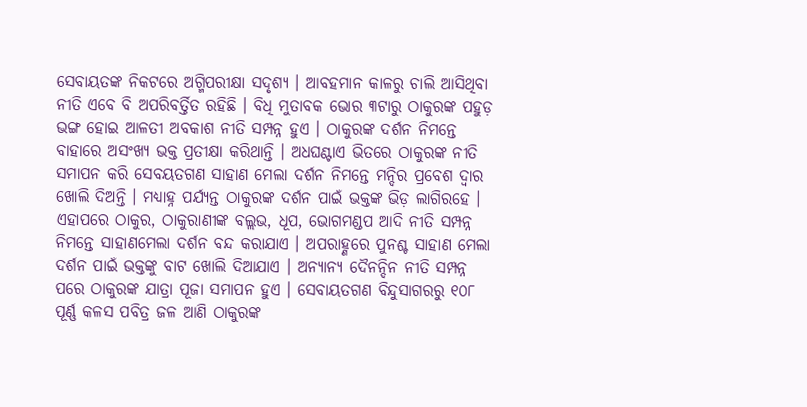ସେବାୟତଙ୍କ ନିକଟରେ ଅଗ୍ମିପରୀକ୍ଷା ସଦୃଶ୍ୟ । ଆବହମାନ କାଳରୁ ଚାଲି ଆସିଥିବା ନୀତି ଏବେ ବି ଅପରିବର୍ତ୍ତିତ ରହିଛି । ବିଧି ମୁତାବକ ଭୋର ୩ଟାରୁ ଠାକୁରଙ୍କ ପହୁଡ଼ ଭଙ୍ଗ ହୋଇ ଆଳତୀ ଅବକାଶ ନୀତି ସମ୍ପନ୍ନ ହୁଏ । ଠାକୁରଙ୍କ ଦର୍ଶନ ନିମନ୍ତେ ବାହାରେ ଅସଂଖ୍ୟ ଭକ୍ତ ପ୍ରତୀକ୍ଷା କରିଥାନ୍ତି । ଅଧଘଣ୍ଟାଏ ଭିତରେ ଠାକୁରଙ୍କ ନୀତି ସମାପନ କରି ସେବୟତଗଣ ସାହାଣ ମେଲା ଦର୍ଶନ ନିମନ୍ତେ ମନ୍ଦିର ପ୍ରବେଶ ଦ୍ୱାର ଖୋଲି ଦିଅନ୍ତି । ମଧ୍ୟାହ୍ନ ପର୍ଯ୍ୟନ୍ତ ଠାକୁରଙ୍କ ଦର୍ଶନ ପାଇଁ ଭକ୍ତଙ୍କ ଭିଡ଼ ଲାଗିରହେ । ଏହାପରେ ଠାକୁର, ଠାକୁରାଣୀଙ୍କ ବଲ୍ଲଭ, ଧୂପ, ଭୋଗମଣ୍ଡପ ଆଦି ନୀତି ସମ୍ପନ୍ନ ନିମନ୍ତେ ସାହାଣମେଲା ଦର୍ଶନ ବନ୍ଦ କରାଯାଏ । ଅପରାହ୍ଣରେ ପୁନଶ୍ଚ ସାହାଣ ମେଲା ଦର୍ଶନ ପାଇଁ ଭକ୍ତଙ୍କୁ ବାଟ ଖୋଲି ଦିଆଯାଏ । ଅନ୍ୟାନ୍ୟ ଦୈନନ୍ଦିନ ନୀତି ସମ୍ପନ୍ନ ପରେ ଠାକୁରଙ୍କ ଯାତ୍ରା ପୂଜା ସମାପନ ହୁଏ । ସେବାୟତଗଣ ବିନ୍ଦୁସାଗରରୁ ୧୦୮ ପୂର୍ଣ୍ଣ କଳସ ପବିତ୍ର ଜଳ ଆଣି ଠାକୁରଙ୍କ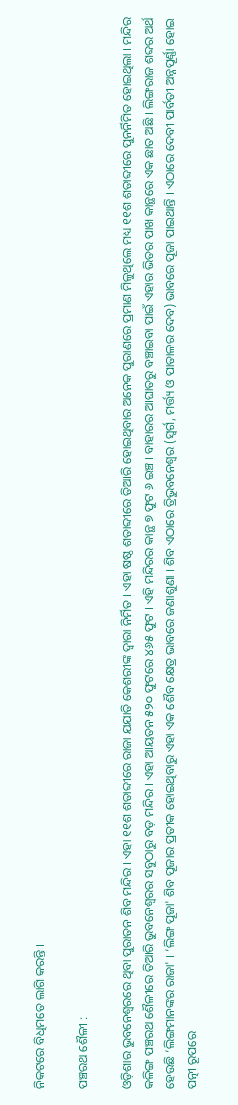ନିକଟରେ ବିଧିମତେ ଲାଗି କରନ୍ତି ।

ପଞ୍ଚରଥ ଶୈଳୀ :

ଓଡ଼ିଶାର ଭୁବନେଶ୍ୱରରେ ଥିବା ପୁରାତନ ଶିବ ମନ୍ଦିର । ଏହା ୧୧ଶ ଶତାବ୍ଦୀରେ ରାଜା ଯଯାତି କେଶରୀଙ୍କ ଦ୍ୱାରା ନିର୍ମିତ । ଏହା ଷଷ୍ଠ ଶତାବ୍ଦୀରେ ତିଆରି ହୋଇଥିବାର ଅନେକ ପୁରାଣରେ ପ୍ରମାଣ ମିଳୁଥିଲେ ମଧ୍ୟ ୧୧ଶ ଶତାବ୍ଦୀରେ ପୁନର୍ନିମିତ ହୋଇଥିଲା । ମନ୍ଦିର କଳିଙ୍ଗ ପଞ୍ଚରଥ ଶୈଳୀରେ ତିଆରି ଭୁବନେଶ୍ୱରର ସବୁଠାରୁ ବଡ଼ ମନ୍ଦିର । ଏହା ଆୟତନ ୫୨୦ ଫୁଟରେ ୪୬୫ ଫୁଟ । ଏହି ମନ୍ଦିରର କାନ୍ଥ ୭ ଫୁଟ ୬ ଇଞ୍ଚ । ବାହାରର ଆଘାତରୁ ବଞ୍ଚାଇବା ପାଇଁ ଏହାର ଭିତର ପାଖ କାନ୍ଥରେ ଏକ ଛାତ ଅଛି । ଲିଙ୍ଗରାଜ ଶବ୍ଦର ଅର୍ଥ ହେଉଛି ‘ଲିଙ୍ଗମାନଙ୍କର ରାଜା' । ‘ଲିଙ୍ଗ ପୂଜା' ଶିବ ପୂଜାର ପ୍ରତୀକ ହୋଇଥିବାରୁ ଏହା ଏକ ଶୈବ କ୍ଷେତ୍ର ଭାବରେ ଜଣାଶୁଣା । ଶିବ ଏଠାରେ ତ୍ରିଭୁବନେଶ୍ୱର (ସ୍ୱର୍ଗ, ମର୍ତ୍ତ୍ୟ ଓ ପାତାଳର ଦେବ) ଭାବରେ ପୂଜା ପାଇଥାନ୍ତି । ଏଠାରେ ଦେବୀ ପାର୍ବତୀ ଅନ୍ନପୂର୍ଣ୍ଣା ହୋଇ ପତ୍ନୀ ରୂପରେ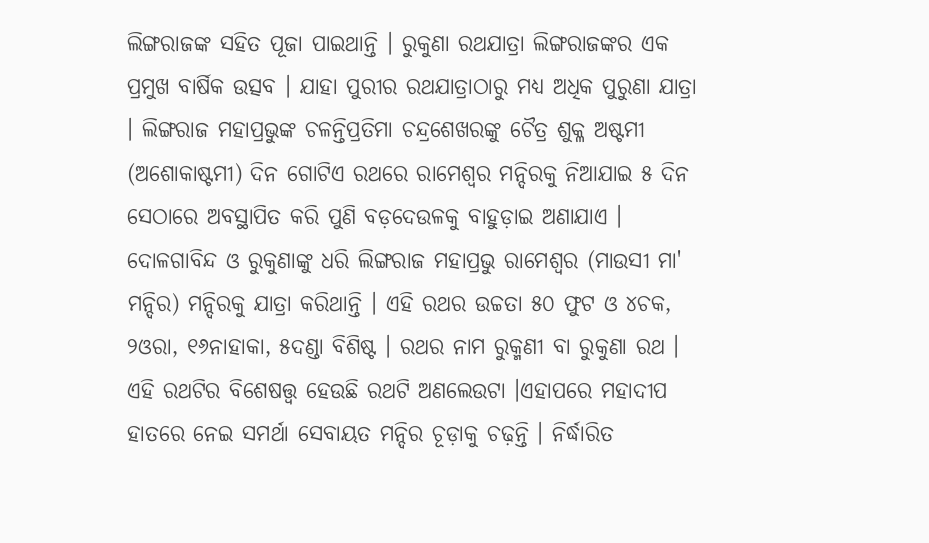ଲିଙ୍ଗରାଜଙ୍କ ସହିତ ପୂଜା ପାଇଥାନ୍ତି । ରୁକୁଣା ରଥଯାତ୍ରା ଲିଙ୍ଗରାଜଙ୍କର ଏକ ପ୍ରମୁଖ ବାର୍ଷିକ ଉତ୍ସବ । ଯାହା ପୁରୀର ରଥଯାତ୍ରାଠାରୁ ମଧ୍ୟ ଅଧିକ ପୁରୁଣା ଯାତ୍ରା । ଲିଙ୍ଗରାଜ ମହାପ୍ରଭୁଙ୍କ ଚଳନ୍ତିପ୍ରତିମା ଚନ୍ଦ୍ରଶେଖରଙ୍କୁ ଚୈତ୍ର ଶୁକ୍ଳ ଅଷ୍ଟମୀ (ଅଶୋକାଷ୍ଟମୀ) ଦିନ ଗୋଟିଏ ରଥରେ ରାମେଶ୍ୱର ମନ୍ଦିରକୁ ନିଆଯାଇ ୫ ଦିନ ସେଠାରେ ଅବସ୍ଥାପିତ କରି ପୁଣି ବଡ଼ଦେଉଳକୁ ବାହୁଡ଼ାଇ ଅଣାଯାଏ । ଦୋଳଗାବିନ୍ଦ ଓ ରୁକୁଣାଙ୍କୁ ଧରି ଲିଙ୍ଗରାଜ ମହାପ୍ରଭୁ ରାମେଶ୍ୱର (ମାଉସୀ ମା' ମନ୍ଦିର) ମନ୍ଦିରକୁ ଯାତ୍ରା କରିଥାନ୍ତି । ଏହି ରଥର ଉଚ୍ଚତା ୫୦ ଫୁଟ ଓ ୪ଚକ, ୨ଓରା, ୧୬ନାହାକା, ୫ଦଣ୍ଡା ବିଶିଷ୍ଟ । ରଥର ନାମ ରୁକ୍ମଣୀ ବା ରୁକୁଣା ରଥ । ଏହି ରଥଟିର ବିଶେଷତ୍ତ୍ୱ ହେଉଛି ରଥଟି ଅଣଲେଉଟା ।ଏହାପରେ ମହାଦୀପ ହାତରେ ନେଇ ସମର୍ଥା ସେବାୟତ ମନ୍ଦିର ଚୂଡ଼ାକୁ ଚଢ଼ନ୍ତି । ନିର୍ଦ୍ଧାରିତ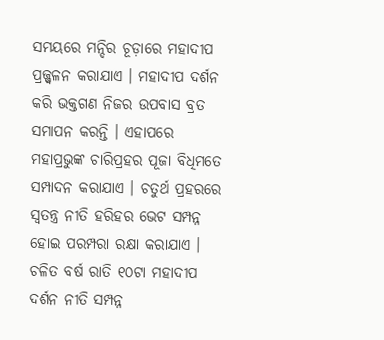ସମୟରେ ମନ୍ଦିର ଚୂଡ଼ାରେ ମହାଦୀପ ପ୍ରଜ୍ଜ୍ୱଳନ କରାଯାଏ । ମହାଦୀପ ଦର୍ଶନ କରି ଭକ୍ତଗଣ ନିଜର ଉପବାସ ବ୍ରତ ସମାପନ କରନ୍ତି । ଏହାପରେ ମହାପ୍ରଭୁଙ୍କ ଚାରିପ୍ରହର ପୂଜା ବିଧିମତେ ସମ୍ପାଦନ କରାଯାଏ । ଚତୁର୍ଥ ପ୍ରହରରେ ସ୍ୱତନ୍ତ୍ର ନୀତି ହରିହର ଭେଟ ସମ୍ପନ୍ନ ହୋଇ ପରମ୍ପରା ରକ୍ଷା କରାଯାଏ । ଚଳିତ ବର୍ଷ ରାତି ୧୦ଟା ମହାଦୀପ ଦର୍ଶନ ନୀତି ସମ୍ପନ୍ନ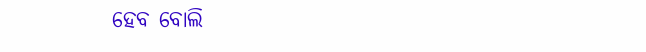ହେବ ବୋଲି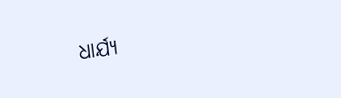ଧାର୍ଯ୍ୟ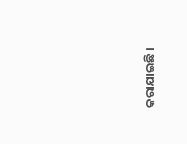କରାଯାଇଛି ।